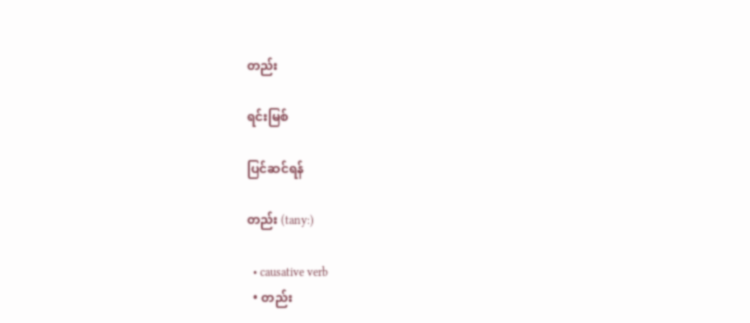တည်း

ရင်းမြစ်

ပြင်ဆင်ရန်

တည်း (tany:)

  • causative verb
  • တည်း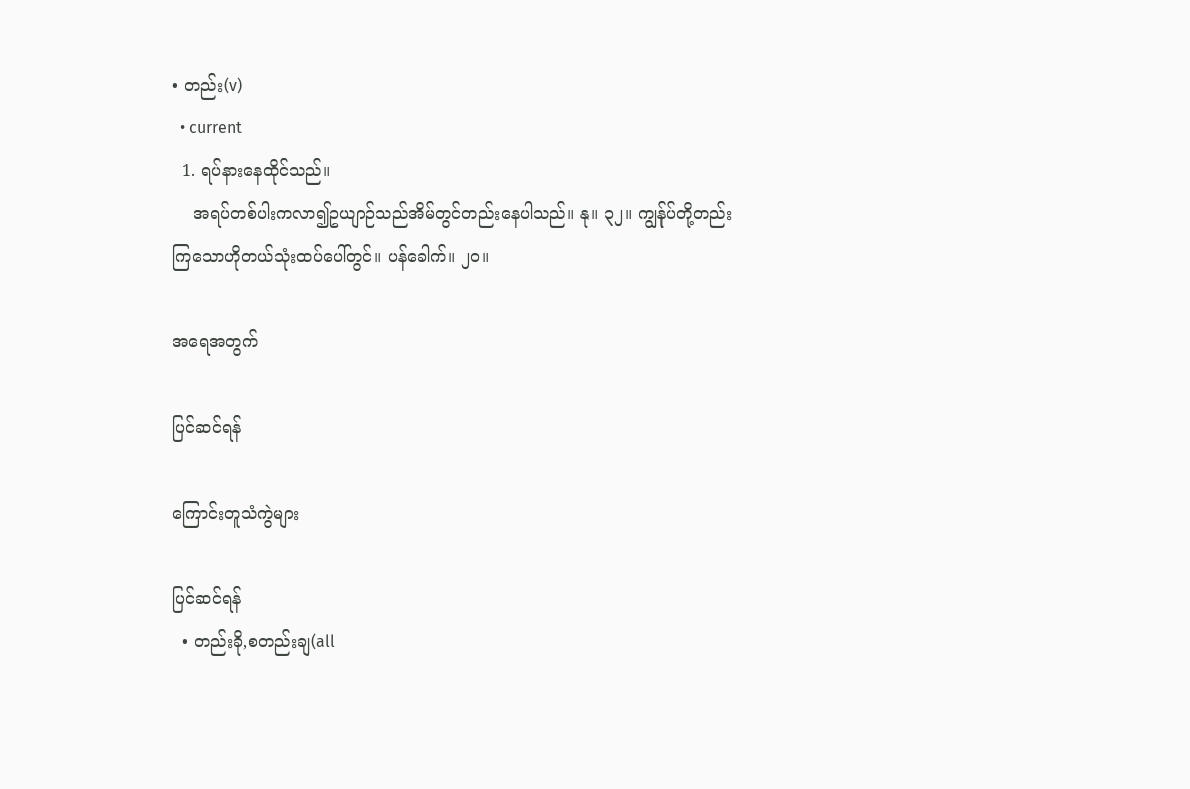• တည်း(v)
  • current
  1. ရပ်နားနေထိုင်သည်။
    အရပ်တစ်ပါးကလာ၍ဥယျာဉ်သည်အိမ်တွင်တည်းနေပါသည်။ နု။ ၃၂။ ကျွန်ုပ်တို့တည်းကြသောဟိုတယ်သုံးထပ်ပေါ်တွင်။ ပန်ခေါက်။ ၂၀။

အရေအတွက်

ပြင်ဆင်ရန်

ကြောင်းတူသံကွဲများ

ပြင်ဆင်ရန်
  • တည်းခို,စတည်းချ(all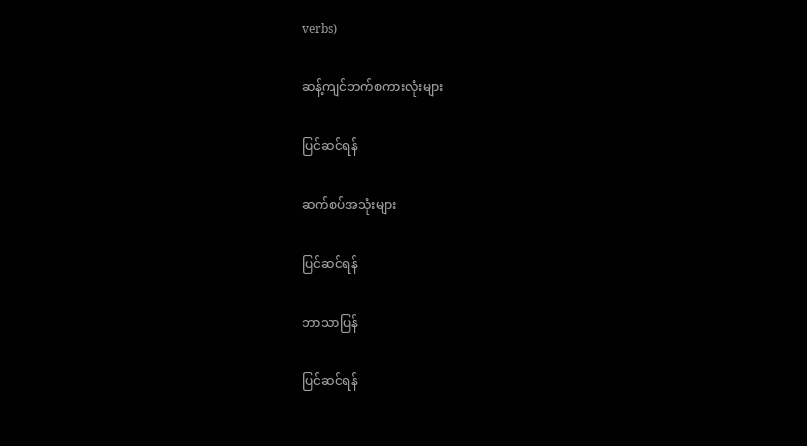verbs)

ဆန့်ကျင်ဘက်စကားလုံးများ

ပြင်ဆင်ရန်

ဆက်စပ်အသုံးများ

ပြင်ဆင်ရန်

ဘာသာပြန်

ပြင်ဆင်ရန်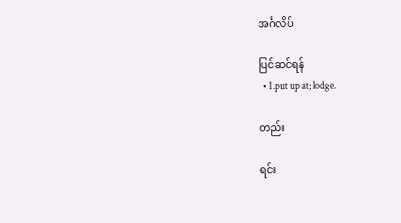အင်္ဂလိပ်

ပြင်ဆင်ရန်
  • 1.put up at; lodge.

တည်း

ရင်း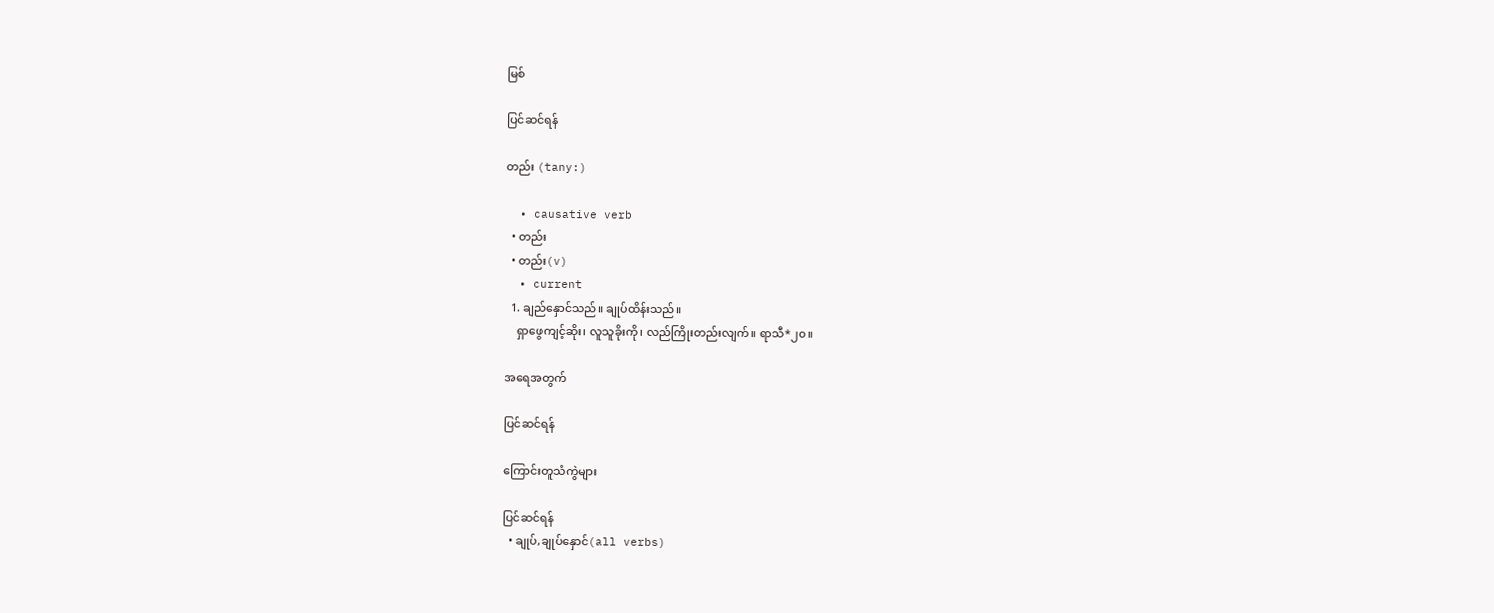မြစ်

ပြင်ဆင်ရန်

တည်း (tany:)

  • causative verb
  • တည်း
  • တည်း(v)
  • current
  1. ချည်နှောင်သည်။ ချုပ်ထိန်းသည်။
    ရှာဖွေကျင့်ဆိုး၊ လူသူခိုးကို၊ လည်ကြိုးတည်းလျက်။ ရာသီ*၂၀။

အရေအတွက်

ပြင်ဆင်ရန်

ကြောင်းတူသံကွဲများ

ပြင်ဆင်ရန်
  • ချုပ်,ချုပ်နှောင်(all verbs)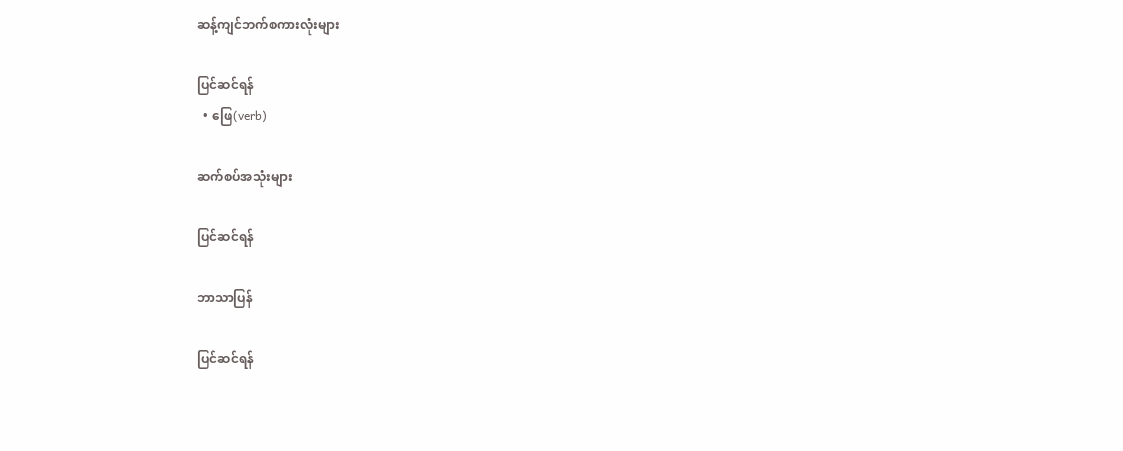ဆန့်ကျင်ဘက်စကားလုံးများ

ပြင်ဆင်ရန်
  • ဖြေ(verb)

ဆက်စပ်အသုံးများ

ပြင်ဆင်ရန်

ဘာသာပြန်

ပြင်ဆင်ရန်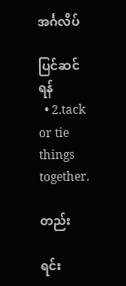အင်္ဂလိပ်

ပြင်ဆင်ရန်
  • 2.tack or tie things together.

တည်း

ရင်း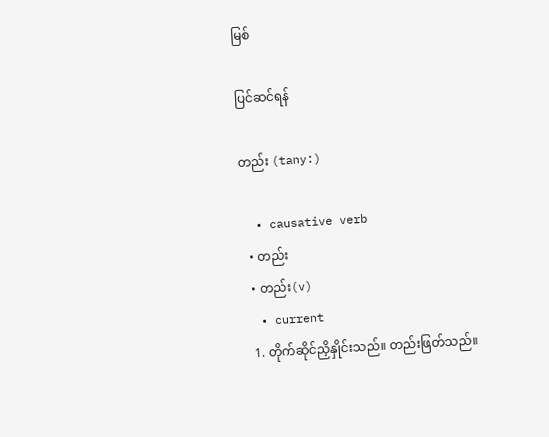မြစ်

ပြင်ဆင်ရန်

တည်း (tany:)

  • causative verb
  • တည်း
  • တည်း(v)
  • current
  1. တိုက်ဆိုင်ညှိနှိုင်းသည်။ တည်းဖြတ်သည်။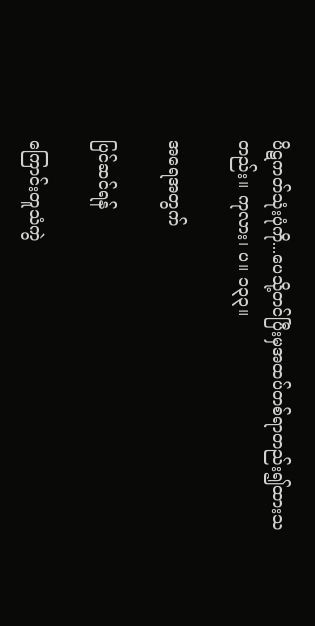ပိဋကတ်သုံးပုံကို...ပေသို့တင်ပြီးမှအထပ်တစ်ရာတည်း၍ထားသတည်း။ ကုလား၊ ပ။ ၁၃၃။

အရေအတွက်

ပြင်ဆင်ရန်

ကြောင်းတူသံကွဲ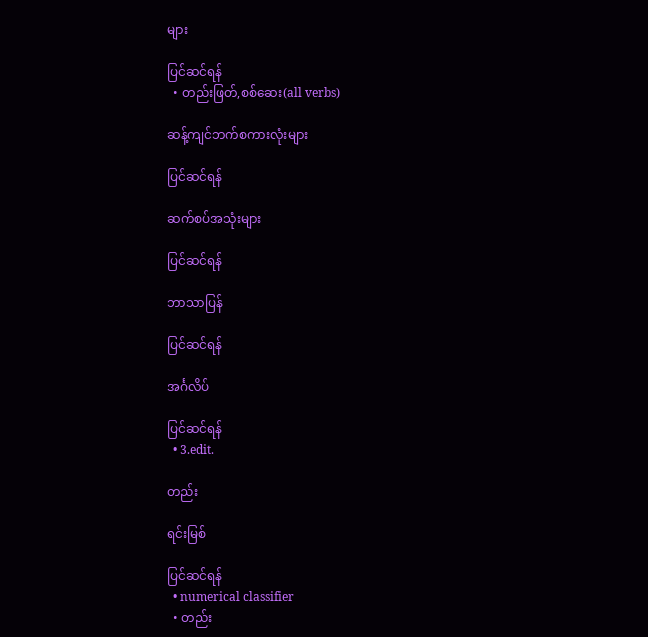များ

ပြင်ဆင်ရန်
  • တည်းဖြတ်,စစ်ဆေး(all verbs)

ဆန့်ကျင်ဘက်စကားလုံးများ

ပြင်ဆင်ရန်

ဆက်စပ်အသုံးများ

ပြင်ဆင်ရန်

ဘာသာပြန်

ပြင်ဆင်ရန်

အင်္ဂလိပ်

ပြင်ဆင်ရန်
  • 3.edit.

တည်း

ရင်းမြစ်

ပြင်ဆင်ရန်
  • numerical classifier
  • တည်း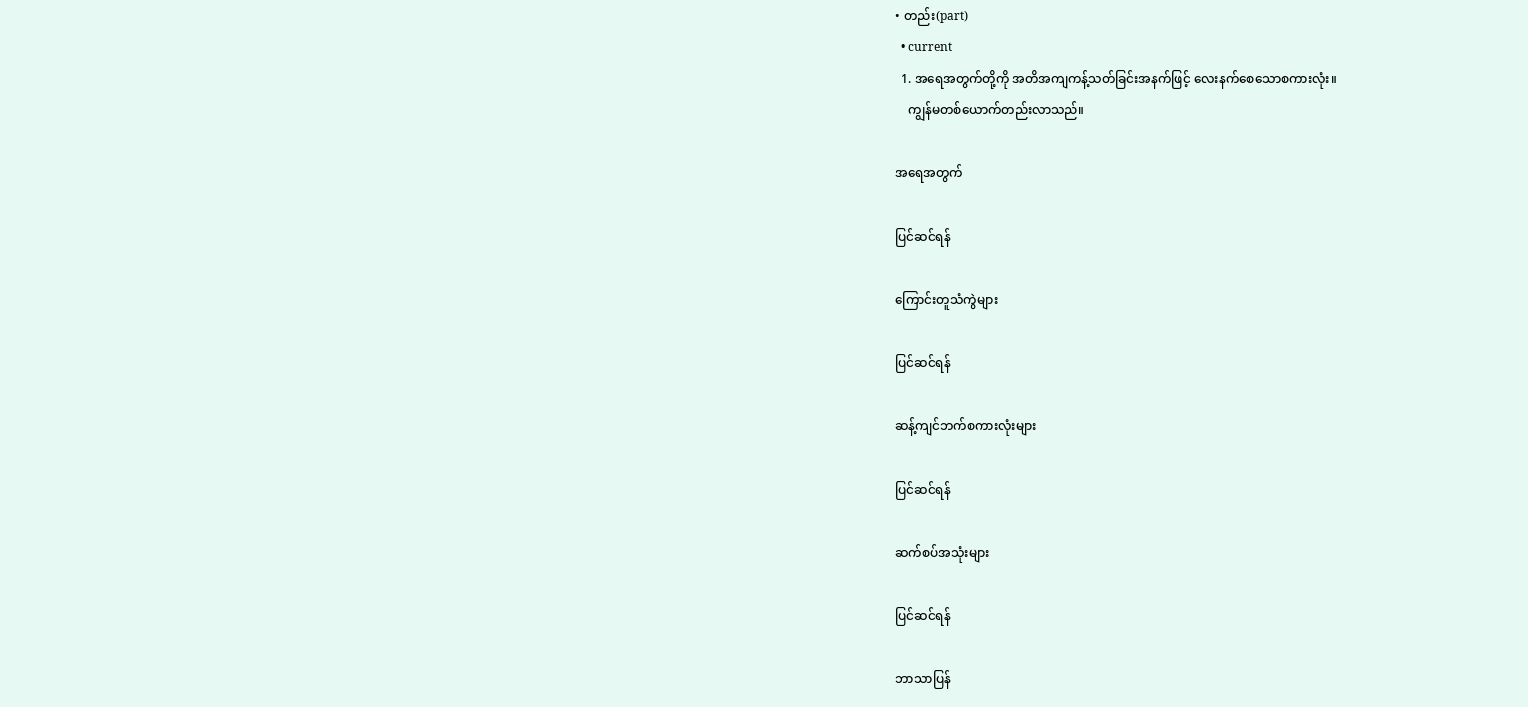• တည်း(part)
  • current
  1. အရေအတွက်တို့ကို အတိအကျကန့်သတ်ခြင်းအနက်ဖြင့် လေးနက်စေသောစကားလုံး။
    ကျွန်မတစ်ယောက်တည်းလာသည်။

အရေအတွက်

ပြင်ဆင်ရန်

ကြောင်းတူသံကွဲများ

ပြင်ဆင်ရန်

ဆန့်ကျင်ဘက်စကားလုံးများ

ပြင်ဆင်ရန်

ဆက်စပ်အသုံးများ

ပြင်ဆင်ရန်

ဘာသာပြန်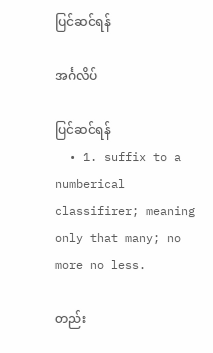ပြင်ဆင်ရန်

အင်္ဂလိပ်

ပြင်ဆင်ရန်
  • 1. suffix to a numberical classifirer; meaning only that many; no more no less.

တည်း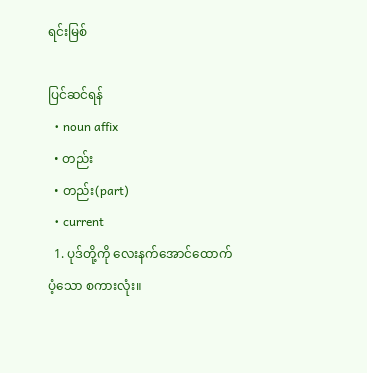ရင်းမြစ်

ပြင်ဆင်ရန်
  • noun affix
  • တည်း
  • တည်း(part)
  • current
  1. ပုဒ်တို့ကို လေးနက်အောင်ထောက်ပံ့သော စကားလုံး။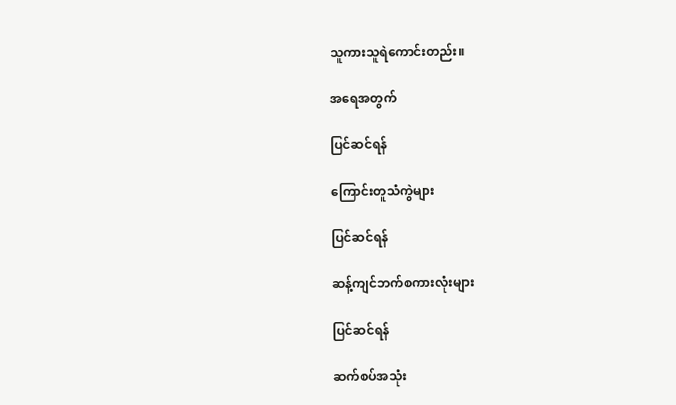သူကားသူရဲကောင်းတည်း။

အရေအတွက်

ပြင်ဆင်ရန်

ကြောင်းတူသံကွဲများ

ပြင်ဆင်ရန်

ဆန့်ကျင်ဘက်စကားလုံးများ

ပြင်ဆင်ရန်

ဆက်စပ်အသုံး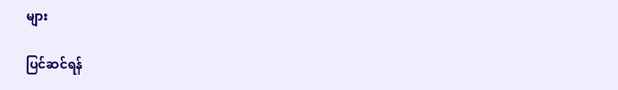များ

ပြင်ဆင်ရန်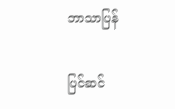ဘာသာပြန်

ပြင်ဆင်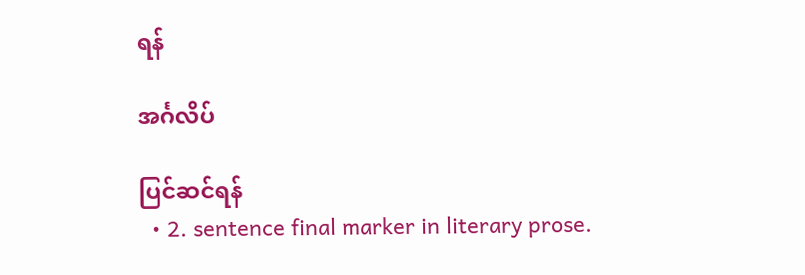ရန်

အင်္ဂလိပ်

ပြင်ဆင်ရန်
  • 2. sentence final marker in literary prose.